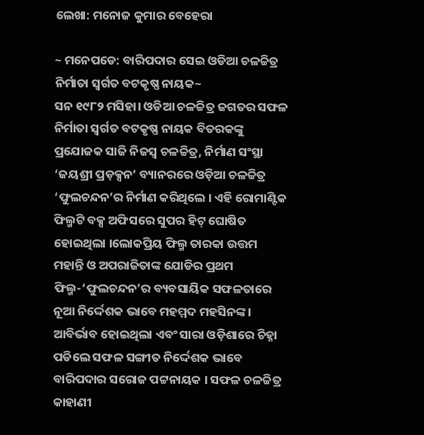ଲେଖା: ମନୋଜ କୁମାର ବେହେରା

~ ମନେପଡେ: ବାରିପଦାର ସେଇ ଓଡିଆ ଚଳଚ୍ଚିତ୍ର ନିର୍ମାତା ସ୍ଵର୍ଗତ ବଟକୃଷ୍ଣ ନାୟକ~
ସନ ୧୯୮୨ ମସିହା। ଓଡିଆ ଚଳଚ୍ଚିତ୍ର ଜଗତର ସଫଳ ନିର୍ମାତା ସ୍ଵର୍ଗତ ବଟକୃଷ୍ଣ ନାୟକ ବିତରକଙ୍କୁ ପ୍ରଯୋଜକ ସାଜି ନିଜସ୍ଵ ଚଳଚ୍ଚିତ୍ର, ନିର୍ମାଣ ସଂସ୍ଥା ‘ଜୟଶ୍ରୀ ପ୍ରଡ଼କ୍ସନ‘ ବ୍ୟାନରରେ ଓଡ଼ିଆ ଚଳଚ୍ଚିତ୍ର ‘ଫୁଲଚନ୍ଦନ’ର ନିର୍ମାଣ କରିଥିଲେ । ଏହି ରୋମାଣ୍ଟିକ ଫିଲ୍ମଟି ବକ୍ସ ଅଫିସରେ ସୁପର ହିଟ୍ ଘୋଷିତ ହୋଇଥିଲା ।ଲୋକପ୍ରିୟ ଫିଲ୍ମ ତାରକା ଉତ୍ତମ ମହାନ୍ତି ଓ ଅପରାଜିତାଙ୍କ ଯୋଡିର ପ୍ରଥମ ଫିଲ୍ମ-‘ଫୁଲଚନ୍ଦନ’ର ବ୍ୟବସାୟିକ ସଫଳତାରେ ନୂଆ ନିର୍ଦ୍ଦେଶକ ଭାବେ ମହମ୍ମଦ ମହସିନଙ୍କ । ଆବିର୍ଭାବ ହୋଇଥିଲା ଏବଂ ସାରା ଓଡ଼ିଶାରେ ଚିହ୍ନା ପଡିଲେ ସଫଳ ସଙ୍ଗୀତ ନିର୍ଦ୍ଦେଶକ ଭାବେ ବାରିପଦାର ସରୋଜ ପଟ୍ଟନାୟକ । ସଫଳ ଚଳଚ୍ଚିତ୍ର କାହାଣୀ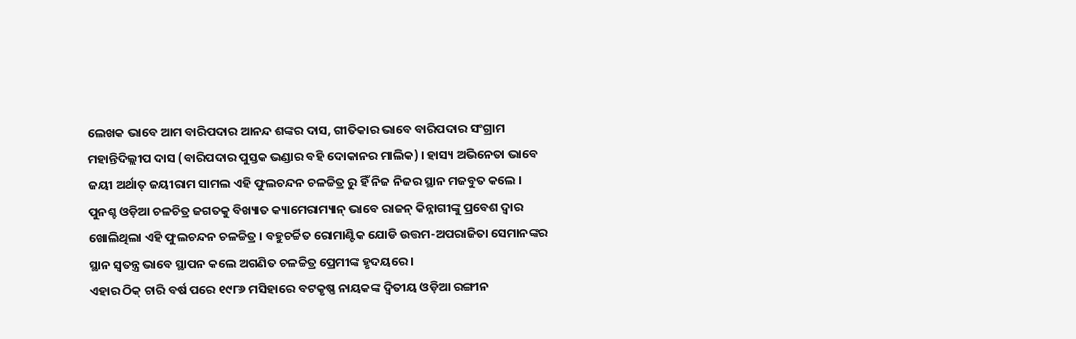ଲେଖକ ଭାବେ ଆମ ବାରିପଦାର ଆନନ୍ଦ ଶଙ୍କର ଦାସ, ଗୀତିକାର ଭାବେ ବାରିପଦାର ସଂଗ୍ରାମ ମହାନ୍ତିଦିଲ୍ଲୀପ ଦାସ (ବାରିପଦାର ପୁସ୍ତକ ଭଣ୍ଡାର ବହି ଦୋକାନର ମାଲିକ) । ହାସ୍ୟ ଅଭିନେତା ଭାବେ ଜୟୀ ଅର୍ଥାତ୍ ଜୟୀରାମ ସାମଲ ଏହି ଫୁଲଚନ୍ଦନ ଚଳଚ୍ଚିତ୍ର ରୁ ହିଁ ନିଜ ନିଜର ସ୍ଥାନ ମଜବୁତ କଲେ । ପୁନଶ୍ଚ ଓଡ଼ିଆ ଚଳଚିତ୍ର ଜଗତକୁ ବିଖ୍ୟାତ କ୍ୟାମେରାମ୍ୟାନ୍ ଭାବେ ରାଜନ୍ କିନ୍ନାଗୀଙ୍କୁ ପ୍ରବେଶ ଦ୍ଵାର ଖୋଲିଥିଲା ଏହି ଫୁଲଚନ୍ଦନ ଚଳଚ୍ଚିତ୍ର । ବହୁଚର୍ଚ୍ଚିତ ରୋମାଣ୍ଟିକ ଯୋଡି ଉତ୍ତମ-ଅପରାଜିତା ସେମାନଙ୍କର ସ୍ଥାନ ସ୍ଵତନ୍ତ୍ର ଭାବେ ସ୍ଥାପନ କଲେ ଅଗଣିତ ଚଳଚ୍ଚିତ୍ର ପ୍ରେମୀଙ୍କ ହୃଦୟରେ ।
ଏହାର ଠିକ୍ ଚାରି ବର୍ଷ ପରେ ୧୯୮୬ ମସିହାରେ ବଟକୃଷ୍ଣ ନାୟକଙ୍କ ଦ୍ଵିତୀୟ ଓଡ଼ିଆ ରଙ୍ଗୀନ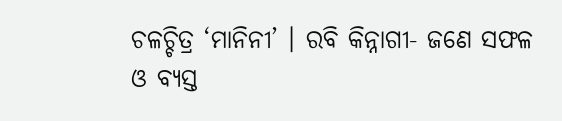ଚଳଚ୍ଚିତ୍ର ‘ମାନିନୀ’ । ରବି କିନ୍ନାଗୀ- ଜଣେ ସଫଳ ଓ ବ୍ୟସ୍ତ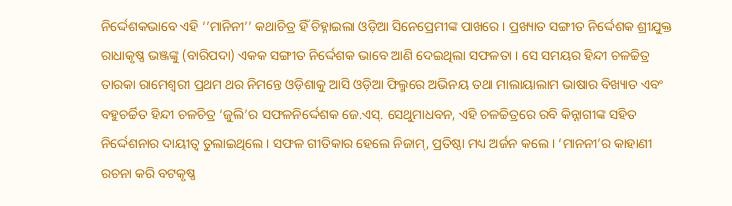ନିର୍ଦ୍ଦେଶକଭାବେ ଏହି ‘’ମାନିନୀ’’ କଥାଚିତ୍ର ହିଁ ଚିହ୍ନାଇଲା ଓଡ଼ିଆ ସିନେପ୍ରେମୀଙ୍କ ପାଖରେ । ପ୍ରଖ୍ୟାତ ସଙ୍ଗୀତ ନିର୍ଦ୍ଦେଶକ ଶ୍ରୀଯୁକ୍ତ ରାଧାକୃଷ୍ଣ ଭଞ୍ଜଙ୍କୁ (ବାରିପଦା) ଏକକ ସଙ୍ଗୀତ ନିର୍ଦ୍ଦେଶକ ଭାବେ ଆଣି ଦେଇଥିଲା ସଫଳତା । ସେ ସମୟର ହିନ୍ଦୀ ଚଳଚ୍ଚିତ୍ର ତାରକା ରାମେଶ୍ଵରୀ ପ୍ରଥମ ଥର ନିମନ୍ତେ ଓଡ଼ିଶାକୁ ଆସି ଓଡ଼ିଆ ଫିଲ୍ମରେ ଅଭିନୟ ତଥା ମାଲାୟାଲାମ ଭାଷାର ବିଖ୍ୟାତ ଏବଂ ବହୁଚର୍ଚ୍ଚିତ ହିନ୍ଦୀ ଚଳଚିତ୍ର ‘ଜୁଲି’ର ସଫଳନିର୍ଦ୍ଦେଶକ ଜେ.ଏସ୍. ସେଥୁମାଧବନ, ଏହି ଚଳଚ୍ଚିତ୍ରରେ ରବି କିନ୍ନାଗୀଙ୍କ ସହିତ ନିର୍ଦ୍ଦେଶନାର ଦାୟୀତ୍ଵ ତୁଲାଇଥିଲେ । ସଫଳ ଗୀତିକାର ହେଲେ ନିଜାମ୍, ପ୍ରତିଷ୍ଠା ମଧ୍ୟ ଅର୍ଜନ କଲେ । ‘ମାନନୀ’ର କାହାଣୀ ରଚନା କରି ବଟକୃଷ୍ଣ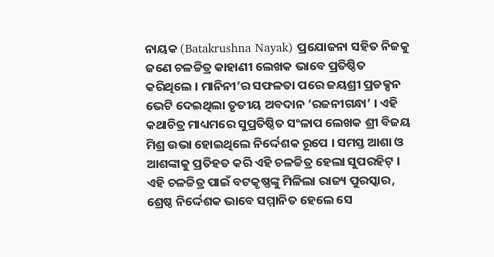ନାୟକ (Batakrushna Nayak) ପ୍ରଯୋଜନା ସହିତ ନିଜକୁ ଜଣେ ଚଳଚ୍ଚିତ୍ର କାହାଣୀ ଲେଖକ ଭାବେ ପ୍ରତିଷ୍ଠିତ କରିଥିଲେ । ମାନିନୀ’ର ସଫଳତା ପରେ ଜୟଶ୍ରୀ ପ୍ରଡକ୍ସନ ଭେଟି ଦେଇଥିଲା ତୃତୀୟ ଅବଦାନ ’ରଜନୀଗନ୍ଧା’ । ଏହି କଥାଚିତ୍ର ମାଧ୍ୟମରେ ସୁପ୍ରତିଷ୍ଠିତ ସଂଳାପ ଲେଖକ ଶ୍ରୀ ବିଜୟ ମିଶ୍ର ଉଭା ହୋଇଥିଲେ ନିର୍ଦ୍ଦେଶକ ରୂପେ । ସମସ୍ତ ଆଶା ଓ ଆଶଙ୍କାକୁ ପ୍ରତିହତ କରି ଏହି ଚଳଚ୍ଚିତ୍ର ହେଲା ସୁପରହିଟ୍ । ଏହି ଚଳଚ୍ଚିତ୍ର ପାଇଁ ବଟକୃଷ୍ଣଙ୍କୁ ମିଳିଲା ରାଜ୍ୟ ପୁରସ୍କାର, ଶ୍ରେଷ୍ଠ ନିର୍ଦ୍ଦେଶକ ଭାବେ ସମ୍ମାନିତ ହେଲେ ସେ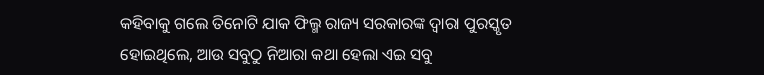କହିବାକୁ ଗଲେ ତିନୋଟି ଯାକ ଫିଲ୍ମ ରାଜ୍ୟ ସରକାରଙ୍କ ଦ୍ୱାରା ପୁରସ୍କୃତ ହୋଇଥିଲେ, ଆଉ ସବୁଠୁ ନିଆରା କଥା ହେଲା ଏଇ ସବୁ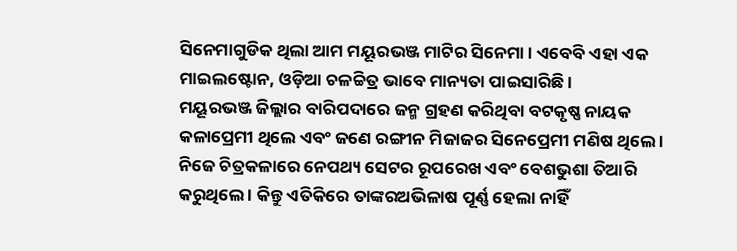ସିନେମାଗୁଡିକ ଥିଲା ଆମ ମୟୂରଭଞ୍ଜ ମାଟିର ସିନେମା । ଏବେବି ଏହା ଏକ ମାଇଲଷ୍ଟୋନ, ଓଡ଼ିଆ ଚଳଚ୍ଚିତ୍ର ଭାବେ ମାନ୍ୟତା ପାଇସାରିଛି ।
ମୟୂରଭଞ୍ଜ ଜିଲ୍ଲାର ବାରିପଦାରେ ଜନ୍ମ ଗ୍ରହଣ କରିଥିବା ବଟକୃଷ୍ଣ ନାୟକ କଳାପ୍ରେମୀ ଥିଲେ ଏବଂ ଜଣେ ରଙ୍ଗୀନ ମିଜାଜର ସିନେପ୍ରେମୀ ମଣିଷ ଥିଲେ । ନିଜେ ଚିତ୍ରକଳାରେ ନେପଥ୍ୟ ସେଟର ରୂପରେଖ ଏବଂ ବେଶଭୁଶା ତିଆରି କରୁଥିଲେ । କିନ୍ତୁ ଏତିକିରେ ତାଙ୍କରଅଭିଳାଷ ପୂର୍ଣ୍ଣ ହେଲା ନାହିଁ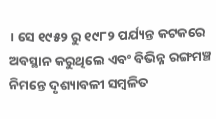। ସେ ୧୯୫୨ ରୁ ୧୯୮୨ ପର୍ଯ୍ୟନ୍ତ କଟକରେ ଅବସ୍ଥାନ କରୁଥିଲେ ଏବଂ ବିଭିନ୍ନ ରଙ୍ଗମଞ୍ଚ ନିମନ୍ତେ ଦୃଶ୍ୟାବଳୀ ସମ୍ବଳିତ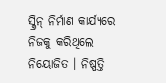ସ୍କ୍ରିନ୍ ନିର୍ମାଣ କାର୍ଯ୍ୟରେ ନିଜକୁ କରିଥିଲେ ନିୟୋଜିତ । ନିଷ୍ପତ୍ତି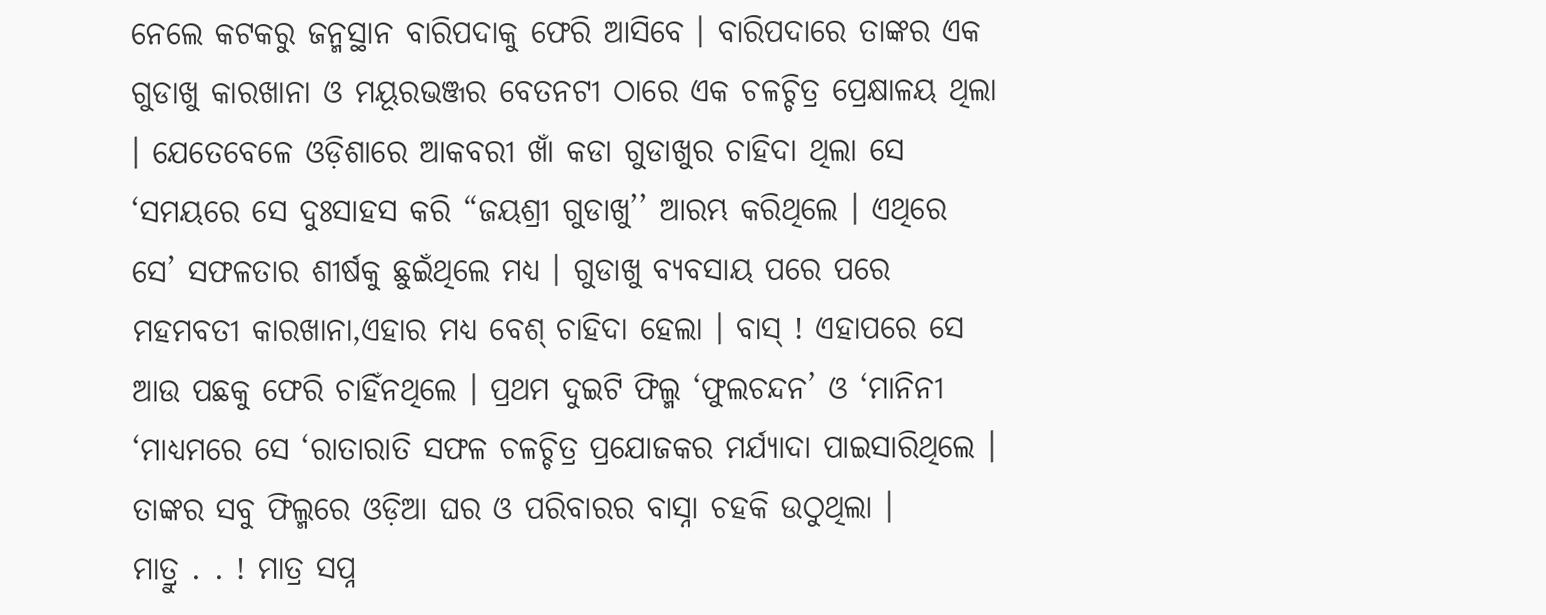ନେଲେ କଟକରୁ ଜନ୍ମସ୍ଥାନ ବାରିପଦାକୁ ଫେରି ଆସିବେ । ବାରିପଦାରେ ତାଙ୍କର ଏକ ଗୁଡାଖୁ କାରଖାନା ଓ ମୟୂରଭଞ୍ଜର ବେତନଟୀ ଠାରେ ଏକ ଚଳଚ୍ଚିତ୍ର ପ୍ରେକ୍ଷାଳୟ ଥିଲା । ଯେତେବେଳେ ଓଡ଼ିଶାରେ ଆକବରୀ ଖାଁ କଡା ଗୁଡାଖୁର ଚାହିଦା ଥିଲା ସେ ‘ସମୟରେ ସେ ଦୁଃସାହସ କରି “ଜୟଶ୍ରୀ ଗୁଡାଖୁ’’ ଆରମ୍ଭ କରିଥିଲେ । ଏଥିରେ ସେ’ ସଫଳତାର ଶୀର୍ଷକୁ ଛୁଇଁଥିଲେ ମଧ୍ୟ । ଗୁଡାଖୁ ବ୍ୟବସାୟ ପରେ ପରେ ମହମବତୀ କାରଖାନା,ଏହାର ମଧ୍ୟ ବେଶ୍ ଚାହିଦା ହେଲା । ବାସ୍ ! ଏହାପରେ ସେ ଆଉ ପଛକୁ ଫେରି ଚାହିଁନଥିଲେ । ପ୍ରଥମ ଦୁଇଟି ଫିଲ୍ମ ‘ଫୁଲଚନ୍ଦନ’ ଓ ‘ମାନିନୀ ‘ମାଧ୍ୟମରେ ସେ ‘ରାତାରାତି ସଫଳ ଚଳଚ୍ଚିତ୍ର ପ୍ରଯୋଜକର ମର୍ଯ୍ୟାଦା ପାଇସାରିଥିଲେ । ତାଙ୍କର ସବୁ ଫିଲ୍ମରେ ଓଡ଼ିଆ ଘର ଓ ପରିବାରର ବାସ୍ନା ଚହକି ଉଠୁଥିଲା ।
ମାତ୍ରୁ . . ! ମାତ୍ର ସପ୍ନ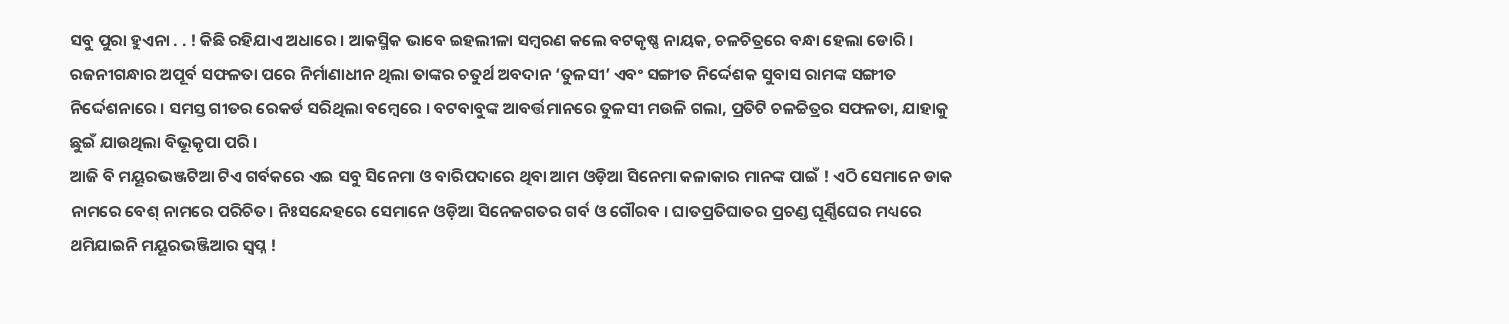ସବୁ ପୁରା ହୁଏନା . . ! କିଛି ରହିଯାଏ ଅଧାରେ । ଆକସ୍ମିକ ଭାବେ ଇହଲୀଳା ସମ୍ବରଣ କଲେ ବଟକୃଷ୍ଣ ନାୟକ, ଚଳଚିତ୍ରରେ ବନ୍ଧା ହେଲା ଡୋରି । ରଜନୀଗନ୍ଧାର ଅପୂର୍ବ ସଫଳତା ପରେ ନିର୍ମାଣାଧୀନ ଥିଲା ତାଙ୍କର ଚତୁର୍ଥ ଅବଦାନ ‘ତୁଳସୀ’ ଏବଂ ସଙ୍ଗୀତ ନିର୍ଦ୍ଦେଶକ ସୁବାସ ରାମଙ୍କ ସଙ୍ଗୀତ ନିର୍ଦ୍ଦେଶନାରେ । ସମସ୍ତ ଗୀତର ରେକର୍ଡ ସରିଥିଲା ବମ୍ବେରେ । ବଟବାବୁଙ୍କ ଆବର୍ତ୍ତମାନରେ ତୁଳସୀ ମଉଳି ଗଲା, ପ୍ରତିଟି ଚଳଚ୍ଚିତ୍ରର ସଫଳତା, ଯାହାକୁ ଛୁଇଁ ଯାଉଥିଲା ବିଭୂକୃପା ପରି ।
ଆଜି ବି ମୟୂରଭଞ୍ଜଟିଆ ଟିଏ ଗର୍ବକରେ ଏଇ ସବୁ ସିନେମା ଓ ବାରିପଦାରେ ଥିବା ଆମ ଓଡ଼ିଆ ସିନେମା କଳାକାର ମାନଙ୍କ ପାଇଁ ! ଏଠି ସେମାନେ ଡାକ ନାମରେ ବେଶ୍ ନାମରେ ପରିଚିତ। ନିଃସନ୍ଦେହରେ ସେମାନେ ଓଡ଼ିଆ ସିନେଜଗତର ଗର୍ବ ଓ ଗୌରବ । ଘାତପ୍ରତିଘାତର ପ୍ରଚଣ୍ଡ ଘୂର୍ଣ୍ଣିଘେର ମଧ୍ୟରେ ଥମିଯାଇନି ମୟୂରଭଞ୍ଜିଆର ସ୍ବପ୍ନ !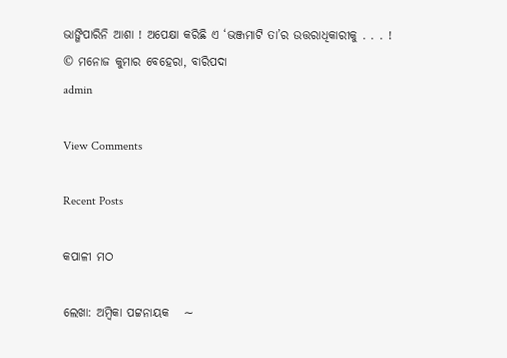ଭାଙ୍ଗିପାରିନି ଆଶା ! ଅପେକ୍ଷା କରିଛି ଏ ‘ଭଞ୍ଜମାଟି ତା’ର ଉତ୍ତରାଧିକାରୀକୁ . . . !
© ମନୋଜ କୁମାର ବେହେରା, ବାରିପଦା
admin

View Comments

Recent Posts

କପାଳୀ ମଠ

ଲେଖା: ଅମ୍ବିକା ପଟ୍ଟନାୟକ   ∼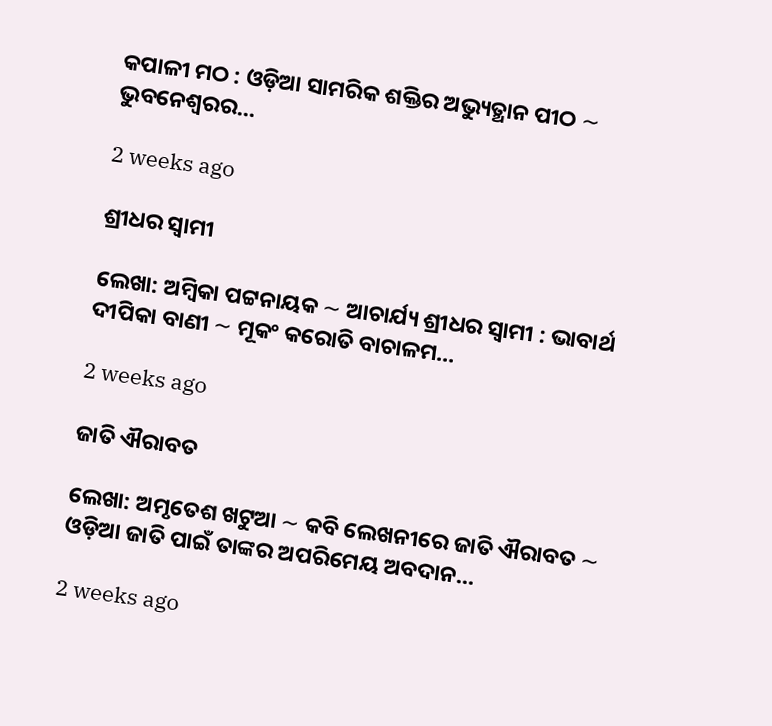କପାଳୀ ମଠ : ଓଡ଼ିଆ ସାମରିକ ଶକ୍ତିର ଅଭ୍ୟୁତ୍ଥାନ ପୀଠ ∼ ଭୁବନେଶ୍ୱରର…

2 weeks ago

ଶ୍ରୀଧର ସ୍ୱାମୀ

ଲେଖା: ଅମ୍ବିକା ପଟ୍ଟନାୟକ ∼ ଆଚାର୍ଯ୍ୟ ଶ୍ରୀଧର ସ୍ୱାମୀ : ଭାବାର୍ଥ ଦୀପିକା ବାଣୀ ∼ ମୂକଂ କରୋତି ବାଚାଳମ…

2 weeks ago

ଜାତି ଐରାବତ

ଲେଖା: ଅମୃତେଶ ଖଟୁଆ ∼ କବି ଲେଖନୀରେ ଜାତି ଐରାବତ ∼ ଓଡ଼ିଆ ଜାତି ପାଇଁ ତାଙ୍କର ଅପରିମେୟ ଅବଦାନ…

2 weeks ago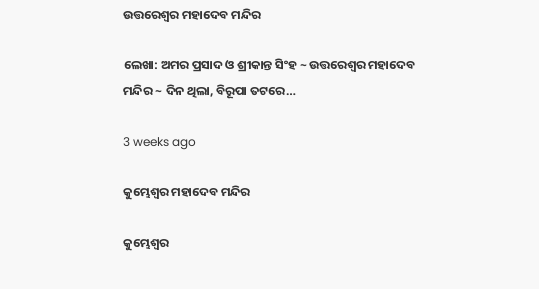ଉତ୍ତରେଶ୍ଵର ମହାଦେବ ମନ୍ଦିର

ଲେଖା: ଅମର ପ୍ରସାଦ ଓ ଶ୍ରୀକାନ୍ତ ସିଂହ ~ ଉତ୍ତରେଶ୍ଵର ମହାଦେବ ମନ୍ଦିର ~ ଦିନ ଥିଲା, ବିରୂପା ତଟରେ…

3 weeks ago

କୁମ୍ଭେଶ୍ୱର ମହାଦେବ ମନ୍ଦିର

କୁମ୍ଭେଶ୍ୱର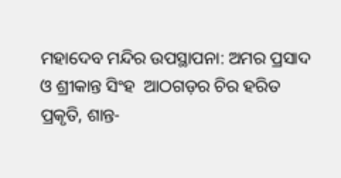ମହାଦେବ ମନ୍ଦିର ଉପସ୍ଥାପନା: ଅମର ପ୍ରସାଦ ଓ ଶ୍ରୀକାନ୍ତ ସିଂହ  ଆଠଗଡ଼ର ଚିର ହରିତ ପ୍ରକୃତି, ଶାନ୍ତ-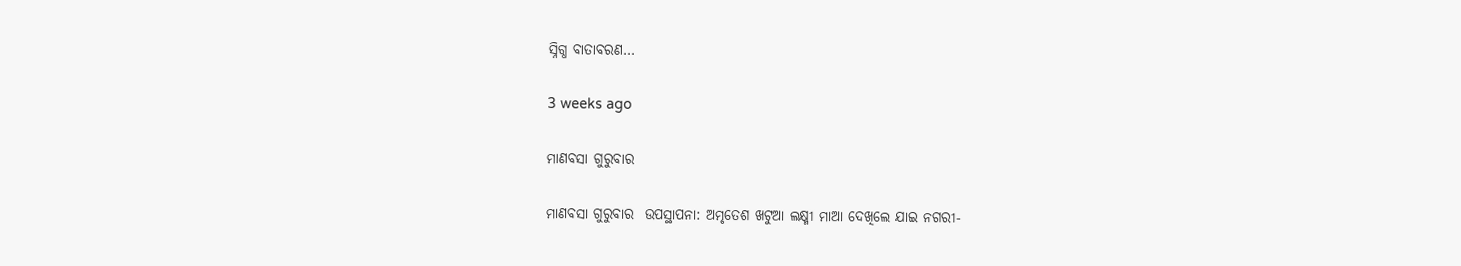ସ୍ନିଗ୍ଧ ବାତାବରଣ…

3 weeks ago

ମାଣବସା ଗୁରୁବାର

ମାଣବସା ଗୁରୁବାର  ଉପସ୍ଥାପନା: ଅମୃତେଶ ଖଟୁଆ ଲକ୍ଷ୍ମୀ ମାଆ ଦେଖିଲେ ଯାଇ ନଗରୀ-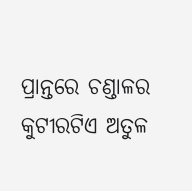ପ୍ରାନ୍ତରେ ଚଣ୍ଡାଳର କୁଟୀରଟିଏ ଅତୁଳ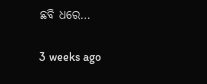ଛବି ଧରେ…

3 weeks ago